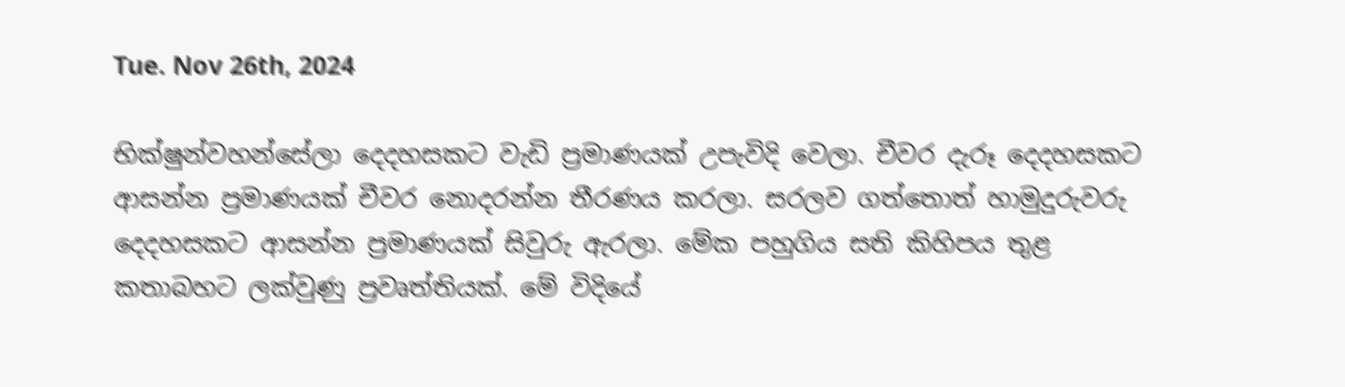Tue. Nov 26th, 2024

භික්ෂුන්වහන්සේලා දෙදහසකට වැඩි ප්‍රමාණයක් උපැවිදි වෙලා. චීවර දැරූ දෙදහසකට ආසන්න ප්‍රමාණයක් චීවර නොදරන්න තීරණය කරලා. සරලව ගත්තොත් හාමුදුරුවරු දෙදහසකට ආසන්න ප්‍රමාණයක් සිවුරු ඇරලා. මේක පහුගිය සති කිහිපය තුළ කතාබහට ලක්වුණු ප්‍රවෘත්තියක්. මේ විදියේ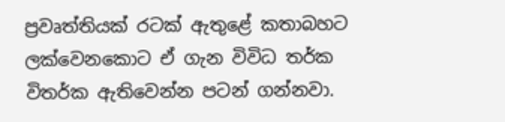ප්‍රවෘත්තියක් රටක් ඇතුළේ කතාබහට ලක්වෙනකොට ඒ ගැන විවිධ තර්ක විතර්ක ඇතිවෙන්න පටන් ගන්නවා.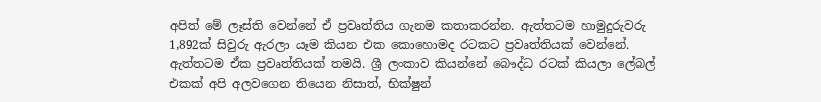අපිත් මේ ලෑස්ති වෙන්නේ ඒ ප්‍රවෘත්තිය ගැනම කතාකරන්න. ඇත්තටම හාමුදුරුවරු 1,892ක් සිවුරු ඇරලා යෑම කියන එක කොහොමද රටකට ප්‍රවෘත්තියක් වෙන්නේ. ඇත්තටම ඒක ප්‍රවෘත්තියක් තමයි. ශ්‍රී ලංකාව කියන්නේ බෞද්ධ රටක් කියලා ලේබල් එකක් අපි අලවගෙන තියෙන නිසාත්, භික්ෂුන්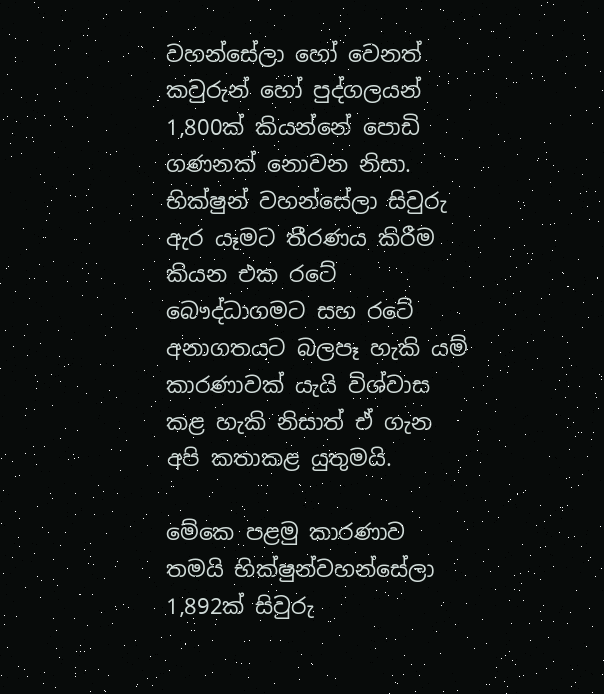වහන්සේලා හෝ වෙනත් කවුරුන් හෝ පුද්ගලයන් 1,800ක් කියන්නේ පොඩි ගණනක් නොවන නිසා. භික්ෂුන් වහන්සේලා සිවුරු ඇර යෑමට තීරණය කිරීම කියන එක රටේ බෞද්ධාගමට සහ රටේ අනාගතයට බලපෑ හැකි යම් කාරණාවක් යැයි විශ්වාස කළ හැකි නිසාත් ඒ ගැන අපි කතාකළ යුතුමයි.

මේකෙ පළමු කාරණාව තමයි භික්ෂුන්වහන්සේලා 1,892ක් සිවුරු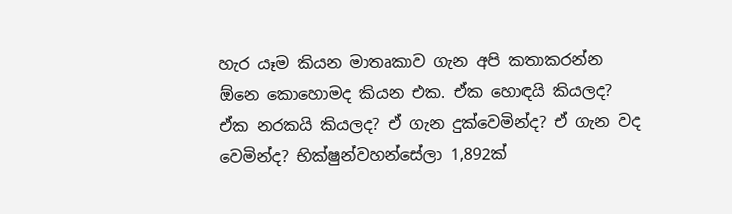හැර යෑම කියන මාතෘකාව ගැන අපි කතාකරන්න ඕනෙ කොහොමද කියන එක. ඒක හොඳයි කියලද? ඒක නරකයි කියලද? ඒ ගැන දුක්වෙමින්ද? ඒ ගැන වද වෙමින්ද? භික්ෂුන්වහන්සේලා 1,892ක්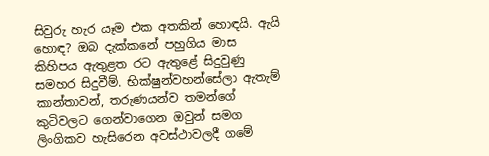සිවුරු හැර යෑම එක අතකින් හොඳයි. ඇයි හොඳ? ඔබ දැක්කනේ පහුගිය මාස කිහිපය ඇතුළත රට ඇතුළේ සිදුවුණු සමහර සිදුවීම්. භික්ෂුන්වහන්සේලා ඇතැම් කාන්තාවන්, තරුණයන්ව තමන්ගේ කුටිවලට ගෙන්වාගෙන ඔවුන් සමග ලිංගිකව හැසිරෙන අවස්ථාවලදී ගමේ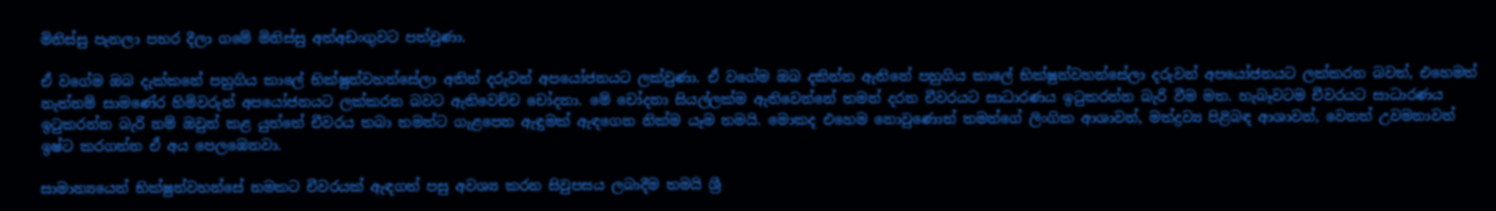මිනිස්සු පැනලා පහර දීලා ගමේ මිනිස්සු අත්අඩංගුවට පත්වුණා.

ඒ වගේම ඔබ දැක්කනේ පහුගිය කාලේ භික්ෂුන්වහන්සේලා අතින් දරුවන් අපයෝජනයට ලක්වුණා. ඒ වගේම ඔබ දකින්න ඇතිනේ පහුගිය කාලේ භික්ෂුන්වහන්සේලා දරුවන් අපයෝජනයට ලක්කරන බවත්, එහෙමත් නැත්නම් සාමණේර හිමිවරුන් අපයෝජනයට ලක්කරන බවට ඇතිවෙච්ච චෝදනා. මේ චෝදනා සියල්ලක්ම ඇතිවෙන්නේ තමන් දරන චීවරයට සාධාරණය ඉටුකරන්න බැරි වීම මත. හැබෑවටම චීවරයට සාධාරණය ඉටුකරන්න බැරි නම් ඔවුන් කළ යුත්තේ චීවරය තබා තමන්ට ගැළපෙන ඇඳුමක් ඇඳගෙන නික්ම යෑම තමයි. මොකද එහෙම නොවුණොත් තමන්ගේ ලිංගික ආශාවන්, මත්ද්‍රව්‍ය පිළිබඳ ආශාවන්, වෙනත් උවමනාවන් ඉෂ්ට කරගන්න ඒ අය පෙලඹෙනවා.

සාමාන්‍යයෙන් භික්ෂුන්වහන්සේ නමකට චීවරයක් ඇඳගත් පසු අවශ්‍ය කරන සිවුපසය ලබාදීම තමයි ශ්‍රී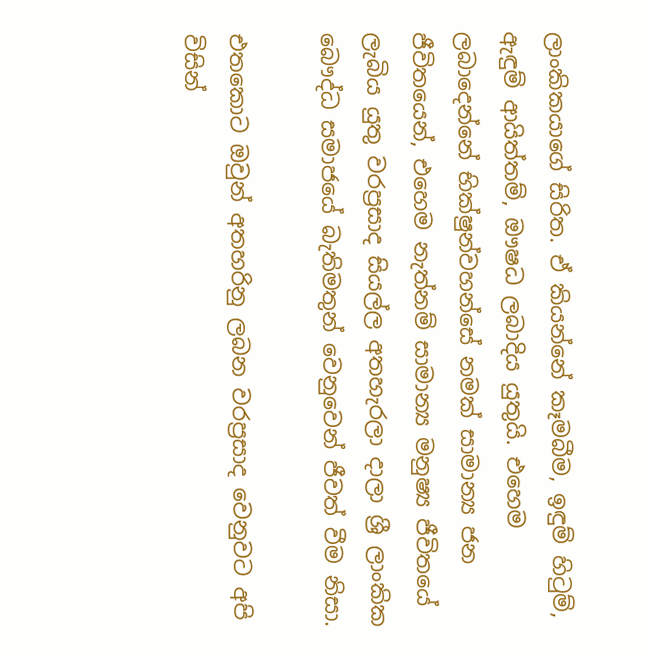ලාංකිකයාගේ සිරිත. ඒ කියන්නේ කෑමබීම, ඉඳුම් හිටුම්, ඇඳුම් ආයිත්තම්, ඖෂධ ලබාදිය යුතුයි. එහෙම ලබාදෙන්නේ භික්ෂුන්වහන්සේ නමක් සාමාන්‍ය ජන ජීවිතයෙන්, එහෙම නැත්නම් සාමාන්‍ය මනුෂ්‍ය ජීවිතයේ ලැබිය යුතු වරප්‍රසාද සියල්ල අතහැරලා දාලා ශ්‍රී ලාංකික බෞද්ධ සමාජයේ බැතිමතුන් වෙනුවෙන් ජීවත් වීම නිසා.

එතකොට ඔවුන් අතහරිනු ලබන වරප්‍රසාද වෙනුවට අපි විසින්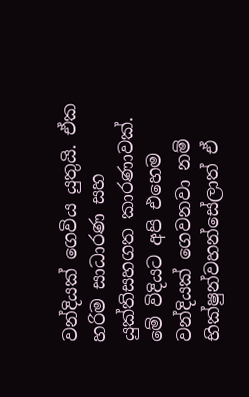වන්දියක් ගෙවිය යුතුයි. ඒක හරිම සාධාරණ සහ යුක්තිසහගත කාරණාවක්. මේ විදියට අපි එහෙම වන්දියක් ගෙවනවා නම් භික්ෂුන්වහන්සේලාත් ඒ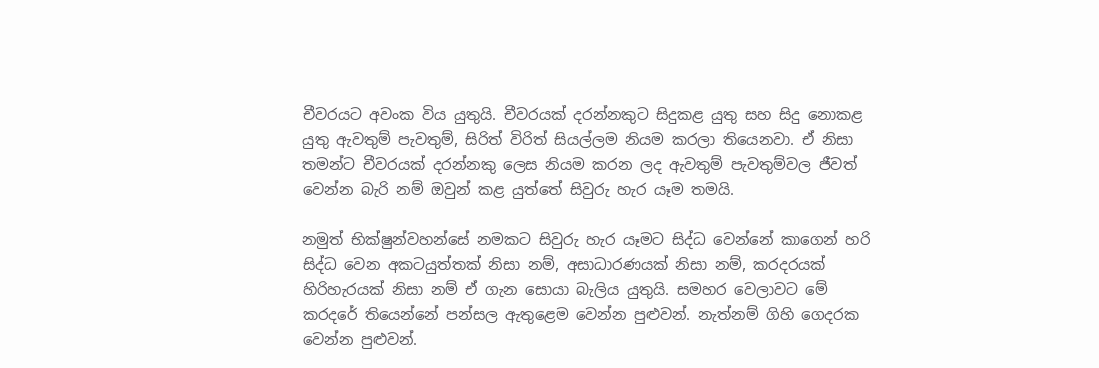චීවරයට අවංක විය යුතුයි. චීවරයක් දරන්නකුට සිදුකළ යුතු සහ සිදු නොකළ යුතු ඇවතුම් පැවතුම්, සිරිත් විරිත් සියල්ලම නියම කරලා තියෙනවා. ඒ නිසා තමන්ට චීවරයක් දරන්නකු ලෙස නියම කරන ලද ඇවතුම් පැවතුම්වල ජීවත් වෙන්න බැරි නම් ඔවුන් කළ යුත්තේ සිවුරු හැර යෑම තමයි.

නමුත් භික්ෂුන්වහන්සේ නමකට සිවුරු හැර යෑමට සිද්ධ වෙන්නේ කාගෙන් හරි සිද්ධ වෙන අකටයුත්තක් නිසා නම්, අසාධාරණයක් නිසා නම්, කරදරයක් හිරිහැරයක් නිසා නම් ඒ ගැන සොයා බැලිය යුතුයි. සමහර වෙලාවට මේ කරදරේ තියෙන්නේ පන්සල ඇතුළෙම වෙන්න පුළුවන්. නැත්නම් ගිහි ගෙදරක වෙන්න පුළුවන්.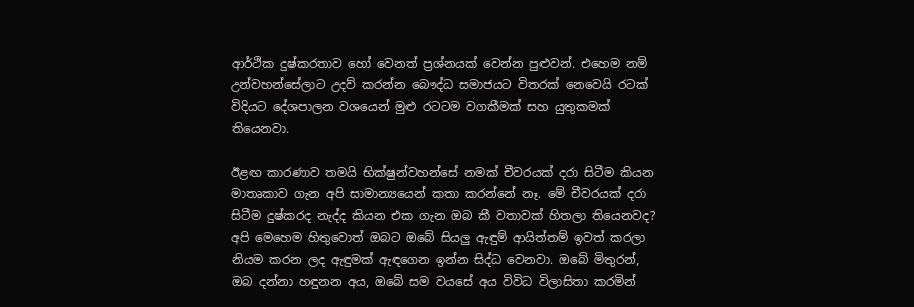ආර්ථික දුෂ්කරතාව හෝ වෙනත් ප්‍රශ්නයක් වෙන්න පුළුවන්. එහෙම නම් උන්වහන්සේලාට උදව් කරන්න බෞද්ධ සමාජයට විතරක් නෙවෙයි රටක් විදියට දේශපාලන වශයෙන් මුළු රටටම වගකීමක් සහ යුතුකමක් තියෙනවා.

ඊළඟ කාරණාව තමයි භික්ෂුන්වහන්සේ නමක් චීවරයක් දරා සිටීම කියන මාතෘකාව ගැන අපි සාමාන්‍යයෙන් කතා කරන්නේ නෑ. මේ චීවරයක් දරා සිටීම දුෂ්කරද නැද්ද කියන එක ගැන ඔබ කී වතාවක් හිතලා තියෙනවද? අපි මෙහෙම හිතුවොත් ඔබට ඔබේ සියලු ඇඳුම් ආයිත්තම් ඉවත් කරලා නියම කරන ලද ඇඳුමක් ඇඳගෙන ඉන්න සිද්ධ වෙනවා. ඔබේ මිතුරන්, ඔබ දන්නා හඳුනන අය, ඔබේ සම වයසේ අය විවිධ විලාසිතා කරමින්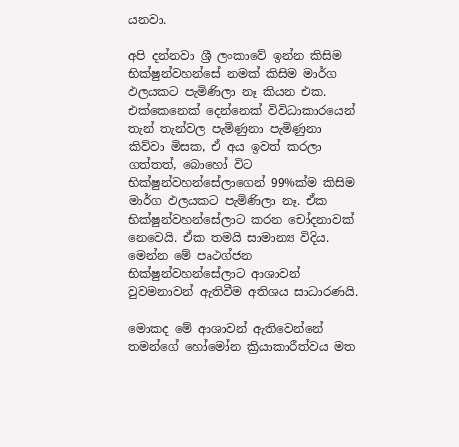යනවා.

අපි දන්නවා ශ්‍රී ලංකාවේ ඉන්න කිසිම භික්ෂුන්වහන්සේ නමක් කිසිම මාර්ග ඵලයකට පැමිණිලා නෑ කියන එක. එක්කෙනෙක් දෙන්නෙක් විවිධාකාරයෙන් තැන් තැන්වල පැමිණුනා පැමිණුනා කිව්වා මිසක, ඒ අය ඉවත් කරලා ගත්තත්, බොහෝ විට භික්ෂුන්වහන්සේලාගෙන් 99%ක්ම කිසිම මාර්ග ඵලයකට පැමිණිලා නෑ. ඒක භික්ෂුන්වහන්සේලාට කරන චෝදනාවක් නෙවෙයි. ඒක තමයි සාමාන්‍ය විදිය. මෙන්න මේ පෘථග්ජන භික්ෂුන්වහන්සේලාට ආශාවන් වුවමනාවන් ඇතිවීම අතිශය සාධාරණයි.

මොකද මේ ආශාවන් ඇතිවෙන්නේ තමන්ගේ හෝමෝන ක්‍රියාකාරීත්වය මත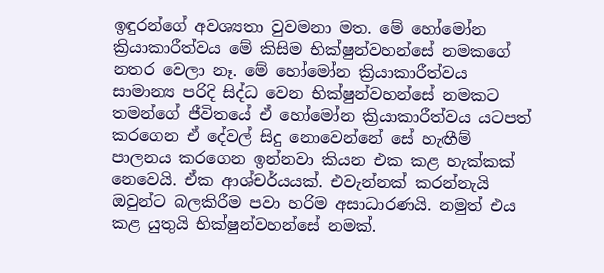ඉඳුරන්ගේ අවශ්‍යතා වුවමනා මත. මේ හෝමෝන ක්‍රියාකාරීත්වය මේ කිසිම භික්ෂුන්වහන්සේ නමකගේ නතර වෙලා නෑ. මේ හෝමෝන ක්‍රියාකාරීත්වය සාමාන්‍ය පරිදි සිද්ධ වෙන භික්ෂුන්වහන්සේ නමකට තමන්ගේ ජීවිතයේ ඒ හෝමෝන ක්‍රියාකාරීත්වය යටපත් කරගෙන ඒ දේවල් සිදු නොවෙන්නේ සේ හැඟීම් පාලනය කරගෙන ඉන්නවා කියන එක කළ හැක්කක් නෙවෙයි. ඒක ආශ්චර්යයක්. එවැන්නක් කරන්නැයි ඔවුන්ට බලකිරීම පවා හරිම අසාධාරණයි. නමුත් එය කළ යුතුයි භික්ෂුන්වහන්සේ නමක්.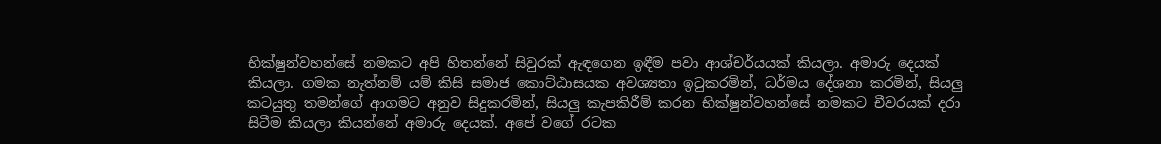භික්ෂුන්වහන්සේ නමකට අපි හිතන්නේ සිවුරක් ඇඳගෙන ඉඳීම පවා ආශ්චර්යයක් කියලා. අමාරු දෙයක් කියලා. ගමක නැත්නම් යම් කිසි සමාජ කොට්ඨාසයක අවශ්‍යතා ඉටුකරමින්, ධර්මය දේශනා කරමින්, සියලු කටයුතු තමන්ගේ ආගමට අනුව සිදුකරමින්, සියලු කැපකිරීම් කරන භික්ෂුන්වහන්සේ නමකට චීවරයක් දරා සිටීම කියලා කියන්නේ අමාරු දෙයක්. අපේ වගේ රටක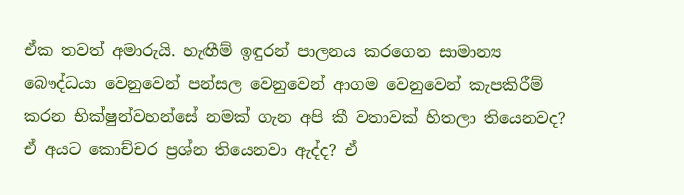ඒක තවත් අමාරුයි. හැඟීම් ඉඳුරන් පාලනය කරගෙන සාමාන්‍ය බෞද්ධයා වෙනුවෙන් පන්සල වෙනුවෙන් ආගම වෙනුවෙන් කැපකිරීම් කරන භික්ෂුන්වහන්සේ නමක් ගැන අපි කී වතාවක් හිතලා තියෙනවද? ඒ අයට කොච්චර ප්‍රශ්න තියෙනවා ඇද්ද? ඒ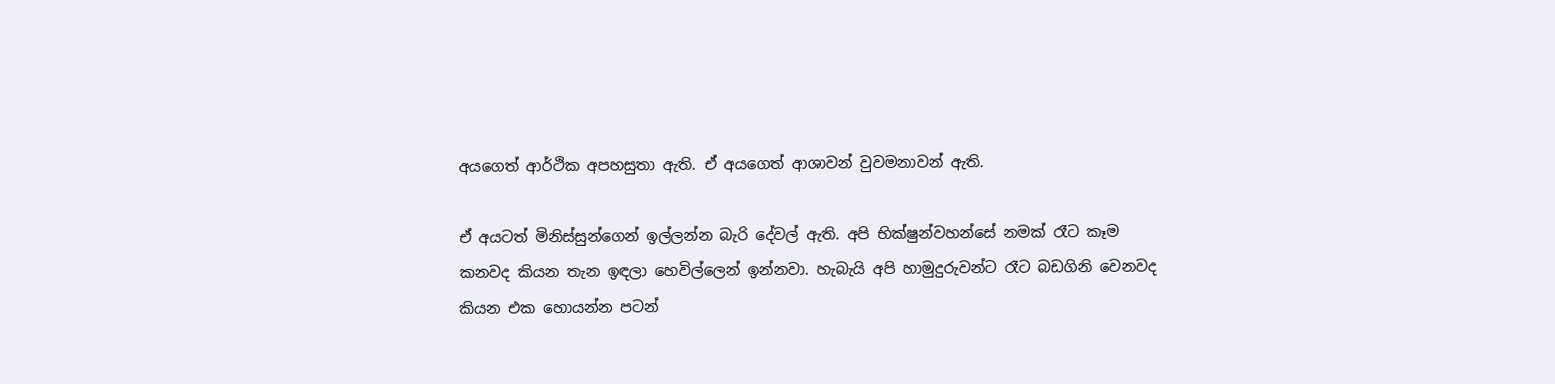අයගෙත් ආර්ථික අපහසුතා ඇති. ඒ අයගෙත් ආශාවන් වුවමනාවන් ඇති.

ඒ අයටත් මිනිස්සුන්ගෙන් ඉල්ලන්න බැරි දේවල් ඇති. අපි භික්ෂුන්වහන්සේ නමක් රෑට කෑම කනවද කියන තැන ඉඳලා හෙවිල්ලෙන් ඉන්නවා. හැබැයි අපි හාමුදුරුවන්ට රෑට බඩගිනි වෙනවද කියන එක හොයන්න පටන්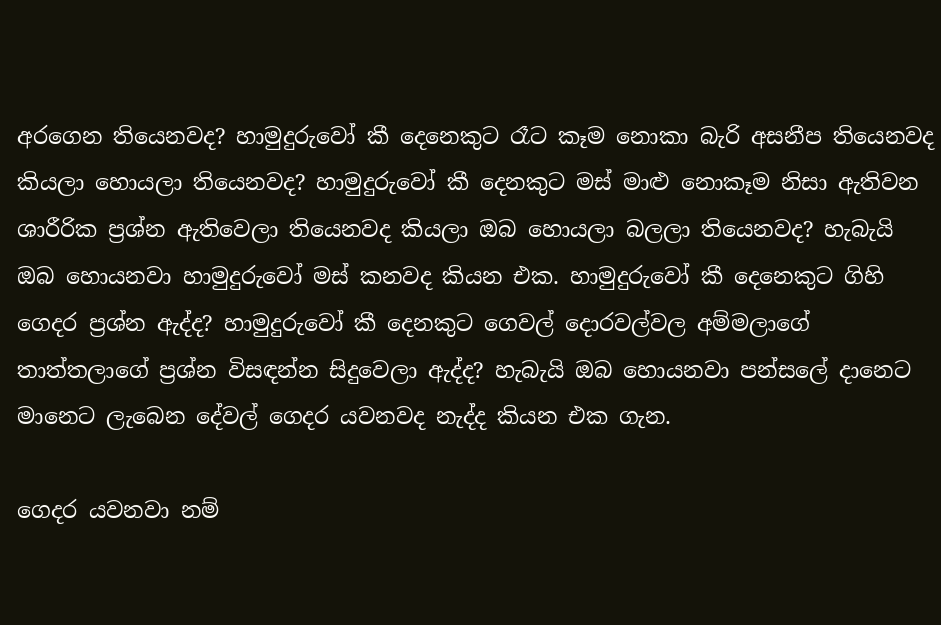අරගෙන තියෙනවද? හාමුදුරුවෝ කී දෙනෙකුට රෑට කෑම නොකා බැරි අසනීප තියෙනවද කියලා හොයලා තියෙනවද? හාමුදුරුවෝ කී දෙනකුට මස් මාළු නොකෑම නිසා ඇතිවන ශාරීරික ප්‍රශ්න ඇතිවෙලා තියෙනවද කියලා ඔබ හොයලා බලලා තියෙනවද? හැබැයි ඔබ හොයනවා හාමුදුරුවෝ මස් කනවද කියන එක. හාමුදුරුවෝ කී දෙනෙකුට ගිහි ගෙදර ප්‍රශ්න ඇද්ද? හාමුදුරුවෝ කී දෙනකුට ගෙවල් දොරවල්වල අම්මලාගේ තාත්තලාගේ ප්‍රශ්න විසඳන්න සිදුවෙලා ඇද්ද? හැබැයි ඔබ හොයනවා පන්සලේ දානෙට මානෙට ලැබෙන දේවල් ගෙදර යවනවද නැද්ද කියන එක ගැන.

ගෙදර යවනවා නම්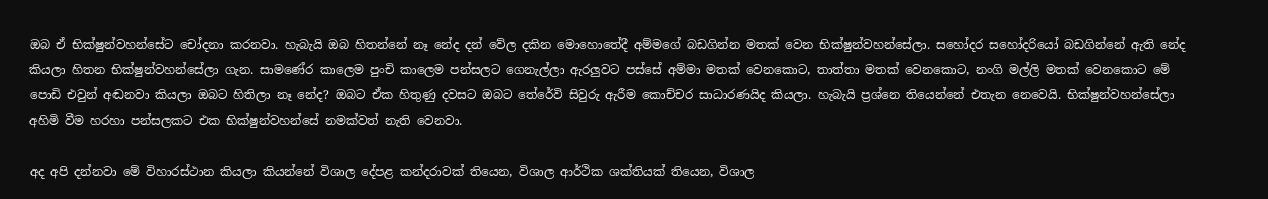ඔබ ඒ භික්ෂුන්වහන්සේට චෝදනා කරනවා. හැබැයි ඔබ හිතන්නේ නෑ නේද දන් වේල දකින මොහොතේදී අම්මගේ බඩගින්න මතක් වෙන භික්ෂුන්වහන්සේලා. සහෝදර සහෝදරියෝ බඩගින්නේ ඇති නේද කියලා හිතන භික්ෂුන්වහන්සේලා ගැන. සාමණේර කාලෙම පුංචි කාලෙම පන්සලට ගෙනැල්ලා ඇරලුවට පස්සේ අම්මා මතක් වෙනකොට, තාත්තා මතක් වෙනකොට, නංගි මල්ලි මතක් වෙනකොට මේ පොඩි එවුන් අඬනවා කියලා ඔබට හිතිලා නෑ නේද? ඔබට ඒක හිතුණු දවසට ඔබට තේරේවි සිවුරු ඇරීම කොච්චර සාධාරණයිද කියලා. හැබැයි ප්‍රශ්නෙ තියෙන්නේ එතැන නෙවෙයි. භික්ෂුන්වහන්සේලා අහිමි වීම හරහා පන්සලකට එක භික්ෂුන්වහන්සේ නමක්වත් නැති වෙනවා.

අද අපි දන්නවා මේ විහාරස්ථාන කියලා කියන්නේ විශාල දේපළ කන්දරාවක් තියෙන, විශාල ආර්ථික ශක්තියක් තියෙන, විශාල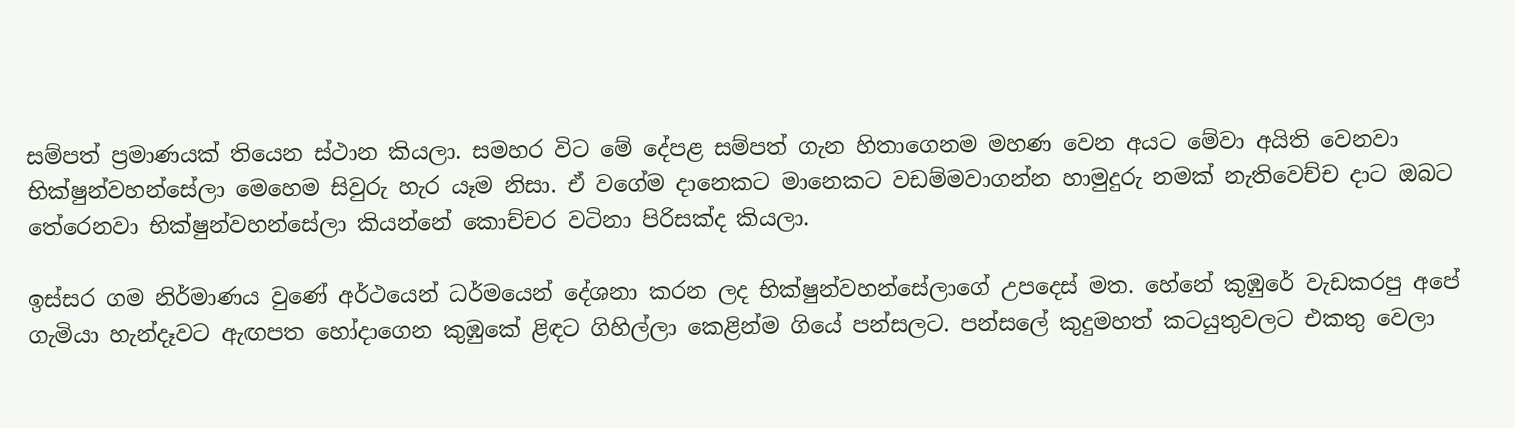සම්පත් ප්‍රමාණයක් තියෙන ස්ථාන කියලා. සමහර විට මේ දේපළ සම්පත් ගැන හිතාගෙනම මහණ වෙන අයට මේවා අයිති වෙනවා භික්ෂුන්වහන්සේලා මෙහෙම සිවුරු හැර යෑම නිසා. ඒ වගේම දානෙකට මානෙකට වඩම්මවාගන්න හාමුදුරු නමක් නැතිවෙච්ච දාට ඔබට තේරෙනවා භික්ෂුන්වහන්සේලා කියන්නේ කොච්චර වටිනා පිරිසක්ද කියලා.

ඉස්සර ගම නිර්මාණය වුණේ අර්ථයෙන් ධර්මයෙන් දේශනා කරන ලද භික්ෂුන්වහන්සේලාගේ උපදෙස් මත. හේනේ කුඹුරේ වැඩකරපු අපේ ගැමියා හැන්දෑවට ඇඟපත හෝදාගෙන කුඹුකේ ළිඳට ගිහිල්ලා කෙළින්ම ගියේ පන්සලට. පන්සලේ කුදුමහත් කටයුතුවලට එකතු වෙලා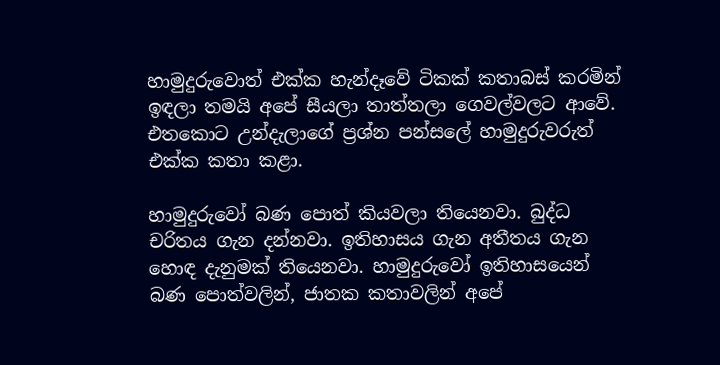හාමුදුරුවොත් එක්ක හැන්දෑවේ ටිකක් කතාබස් කරමින් ඉඳලා තමයි අපේ සීයලා තාත්තලා ගෙවල්වලට ආවේ. එතකොට උන්දැලාගේ ප්‍රශ්න පන්සලේ හාමුදුරුවරුත් එක්ක කතා කළා.

හාමුදුරුවෝ බණ පොත් කියවලා තියෙනවා. බුද්ධ චරිතය ගැන දන්නවා. ඉතිහාසය ගැන අතීතය ගැන හොඳ දැනුමක් තියෙනවා. හාමුදුරුවෝ ඉතිහාසයෙන් බණ පොත්වලින්, ජාතක කතාවලින් අපේ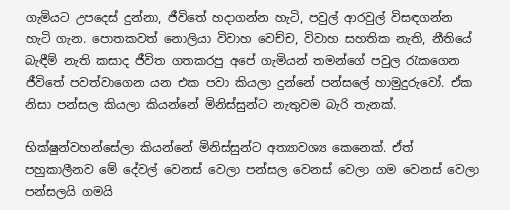ගැමියට උපදෙස් දුන්නා, ජීවිතේ හදාගන්න හැටි, පවුල් ආරවුල් විසඳගන්න හැටි ගැන. පොතකවත් නොලියා විවාහ වෙච්ච, විවාහ සහතික නැති, නීතියේ බැඳීම් නැති කසාද ජීවිත ගතකරපු අපේ ගැමියන් තමන්ගේ පවුල රැකගෙන ජීවිතේ පවත්වාගෙන යන එක පවා කියලා දුන්නේ පන්සලේ හාමුදුරුවෝ. ඒක නිසා පන්සල කියලා කියන්නේ මිනිස්සුන්ට නැතුවම බැරි තැනක්.

භික්ෂුන්වහන්සේලා කියන්නේ මිනිස්සුන්ට අත්‍යාවශ්‍ය කෙනෙක්. ඒත් පහුකාලීනව මේ දේවල් වෙනස් වෙලා පන්සල වෙනස් වෙලා ගම වෙනස් වෙලා පන්සලයි ගමයි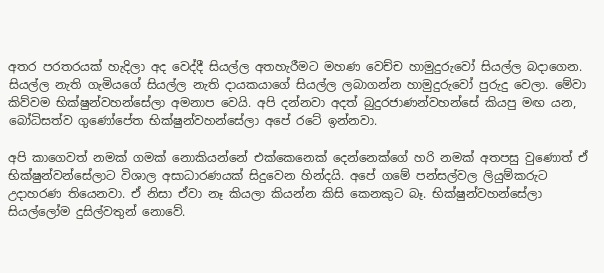අතර පරතරයක් හැදිලා අද වෙද්දී සියල්ල අතහැරීමට මහණ වෙච්ච හාමුදුරුවෝ සියල්ල බදාගෙන. සියල්ල නැති ගැමියගේ සියල්ල නැති දායකයාගේ සියල්ල ලබාගන්න හාමුදුරුවෝ පුරුදු වෙලා. මේවා කිව්වම භික්ෂුන්වහන්සේලා අමනාප වෙයි. අපි දන්නවා අදත් බුදුරජාණන්වහන්සේ කියපු මඟ යන, බෝධිසත්ව ගුණෝපේත භික්ෂුන්වහන්සේලා අපේ රටේ ඉන්නවා.

අපි කාගෙවත් නමක් ගමක් නොකියන්නේ එක්කෙනෙක් දෙන්නෙක්ගේ හරි නමක් අතපසු වුණොත් ඒ භික්ෂුන්වන්සේලාට විශාල අසාධාරණයක් සිදුවෙන හින්දයි. අපේ ගමේ පන්සල්වල ලියුම්කරුට උදාහරණ තියෙනවා. ඒ නිසා ඒවා නෑ කියලා කියන්න කිසි කෙනකුට බෑ. භික්ෂුන්වහන්සේලා සියල්ලෝම දුසිල්වතුන් නොවේ.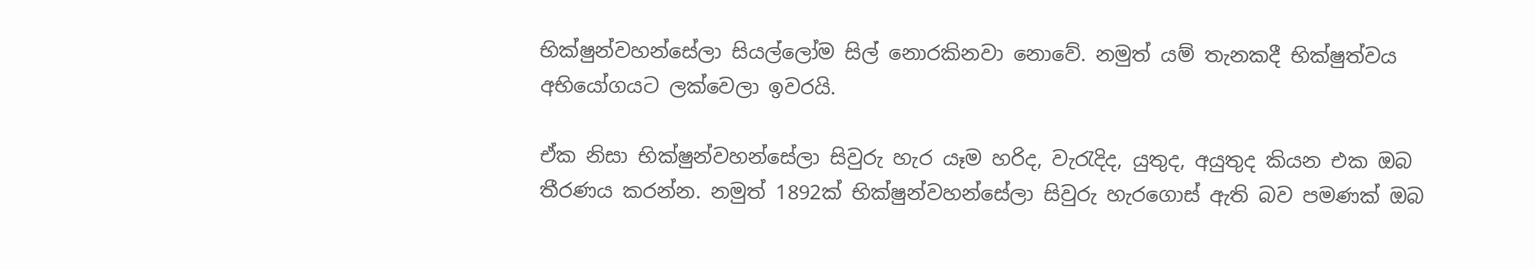භික්ෂුන්වහන්සේලා සියල්ලෝම සිල් නොරකිනවා නොවේ. නමුත් යම් තැනකදී භික්ෂුත්වය අභියෝගයට ලක්වෙලා ඉවරයි.

ඒක නිසා භික්ෂුන්වහන්සේලා සිවුරු හැර යෑම හරිද, වැරැදිද, යුතුද, අයුතුද කියන එක ඔබ තීරණය කරන්න. නමුත් 1892ක් භික්ෂුන්වහන්සේලා සිවුරු හැරගොස් ඇති බව පමණක් ඔබ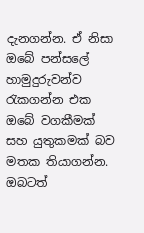දැනගන්න. ඒ නිසා ඔබේ පන්සලේ හාමුදුරුවන්ව රැකගන්න එක ඔබේ වගකීමක් සහ යුතුකමක් බව මතක තියාගන්න. ඔබටත්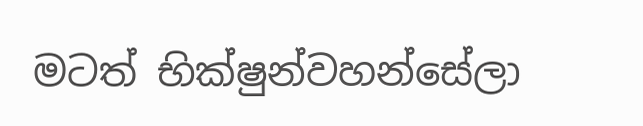මටත් භික්ෂුන්වහන්සේලා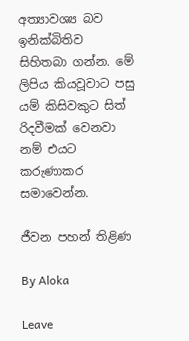අත්‍යාවශ්‍ය බව ඉනික්බිතිව සිහිතබා ගන්න. මේ ලිපිය කියවූවාට පසු යම් කිසිවකුට සිත් රිදවීමක් වෙනවා නම් එයට කරුණාකර සමාවෙන්න.

ජීවන පහන් තිළිණ

By Aloka

Leave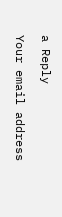a Reply

Your email address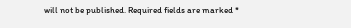will not be published. Required fields are marked *